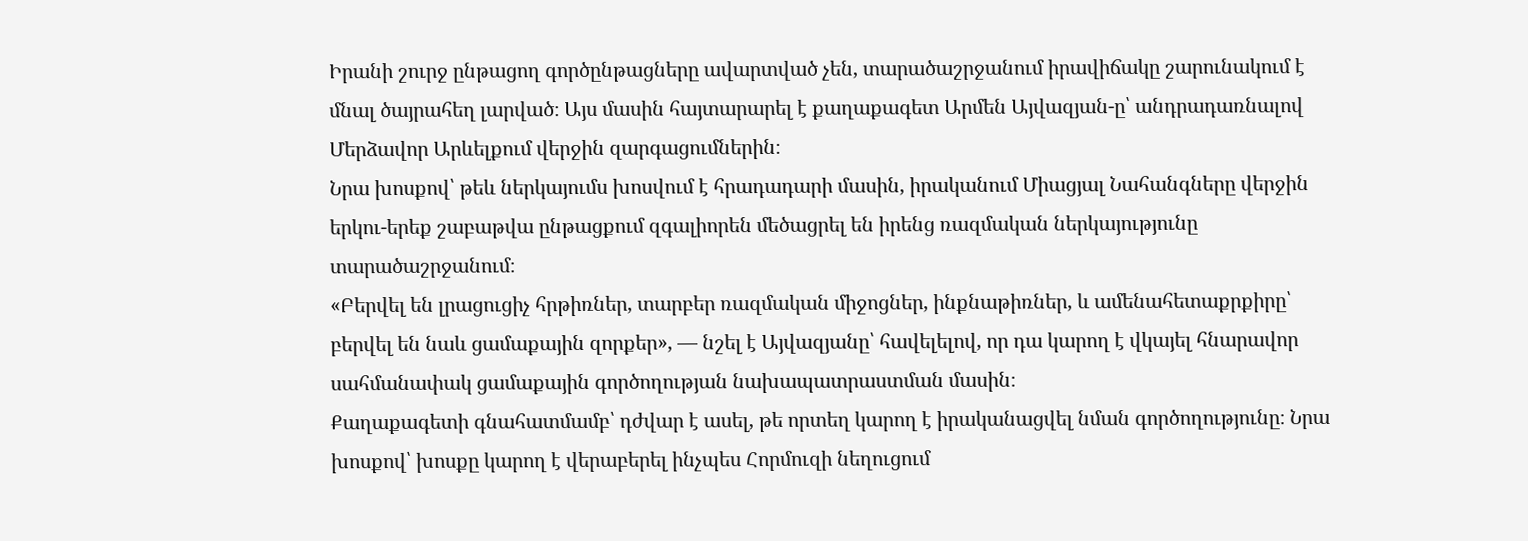Իրանի շուրջ ընթացող գործընթացները ավարտված չեն, տարածաշրջանում իրավիճակը շարունակում է մնալ ծայրահեղ լարված։ Այս մասին հայտարարել է քաղաքագետ Արմեն Այվազյան-ը՝ անդրադառնալով Մերձավոր Արևելքում վերջին զարգացումներին։
Նրա խոսքով՝ թեև ներկայումս խոսվում է հրադադարի մասին, իրականում Միացյալ Նահանգները վերջին երկու-երեք շաբաթվա ընթացքում զգալիորեն մեծացրել են իրենց ռազմական ներկայությունը տարածաշրջանում։
«Բերվել են լրացուցիչ հրթիռներ, տարբեր ռազմական միջոցներ, ինքնաթիռներ, և ամենահետաքրքիրը՝ բերվել են նաև ցամաքային զորքեր», — նշել է Այվազյանը՝ հավելելով, որ դա կարող է վկայել հնարավոր սահմանափակ ցամաքային գործողության նախապատրաստման մասին։
Քաղաքագետի գնահատմամբ՝ դժվար է ասել, թե որտեղ կարող է իրականացվել նման գործողությունը։ Նրա խոսքով՝ խոսքը կարող է վերաբերել ինչպես Հորմուզի նեղուցում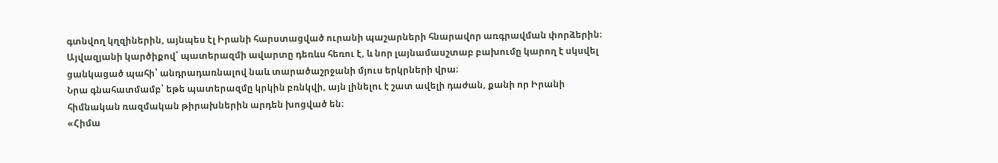գտնվող կղզիներին, այնպես էլ Իրանի հարստացված ուրանի պաշարների հնարավոր առգրավման փորձերին։
Այվազյանի կարծիքով՝ պատերազմի ավարտը դեռևս հեռու է, և նոր լայնամասշտաբ բախումը կարող է սկսվել ցանկացած պահի՝ անդրադառնալով նաև տարածաշրջանի մյուս երկրների վրա։
Նրա գնահատմամբ՝ եթե պատերազմը կրկին բռնկվի, այն լինելու է շատ ավելի դաժան, քանի որ Իրանի հիմնական ռազմական թիրախներին արդեն խոցված են։
«Հիմա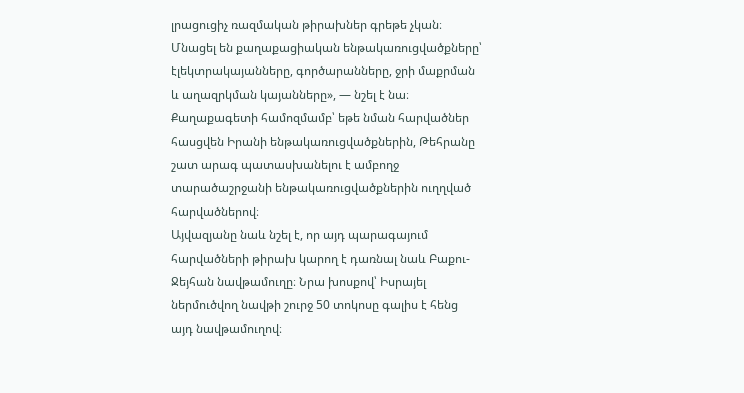լրացուցիչ ռազմական թիրախներ գրեթե չկան։ Մնացել են քաղաքացիական ենթակառուցվածքները՝ էլեկտրակայանները, գործարանները, ջրի մաքրման և աղազրկման կայանները», — նշել է նա։
Քաղաքագետի համոզմամբ՝ եթե նման հարվածներ հասցվեն Իրանի ենթակառուցվածքներին, Թեհրանը շատ արագ պատասխանելու է ամբողջ տարածաշրջանի ենթակառուցվածքներին ուղղված հարվածներով։
Այվազյանը նաև նշել է, որ այդ պարագայում հարվածների թիրախ կարող է դառնալ նաև Բաքու-Ջեյհան նավթամուղը։ Նրա խոսքով՝ Իսրայել ներմուծվող նավթի շուրջ 50 տոկոսը գալիս է հենց այդ նավթամուղով։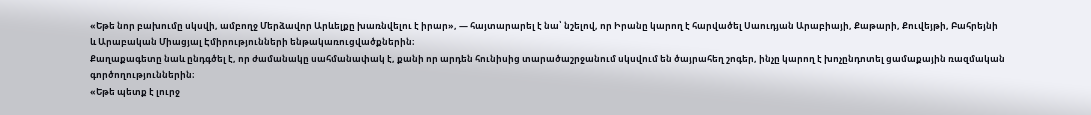«Եթե նոր բախումը սկսվի, ամբողջ Մերձավոր Արևելքը խառնվելու է իրար», — հայտարարել է նա՝ նշելով, որ Իրանը կարող է հարվածել Սաուդյան Արաբիայի, Քաթարի, Քուվեյթի, Բահրեյնի և Արաբական Միացյալ Էմիրությունների ենթակառուցվածքներին։
Քաղաքագետը նաև ընդգծել է, որ ժամանակը սահմանափակ է, քանի որ արդեն հունիսից տարածաշրջանում սկսվում են ծայրահեղ շոգեր, ինչը կարող է խոչընդոտել ցամաքային ռազմական գործողություններին։
«Եթե պետք է լուրջ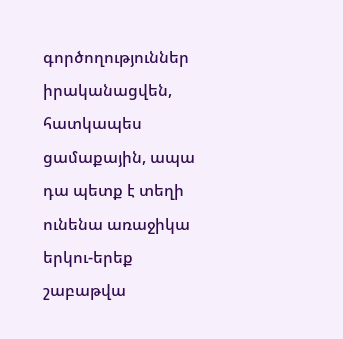գործողություններ իրականացվեն, հատկապես ցամաքային, ապա դա պետք է տեղի ունենա առաջիկա երկու-երեք շաբաթվա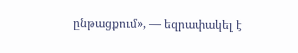ընթացքում», — եզրափակել է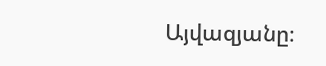Այվազյանը։